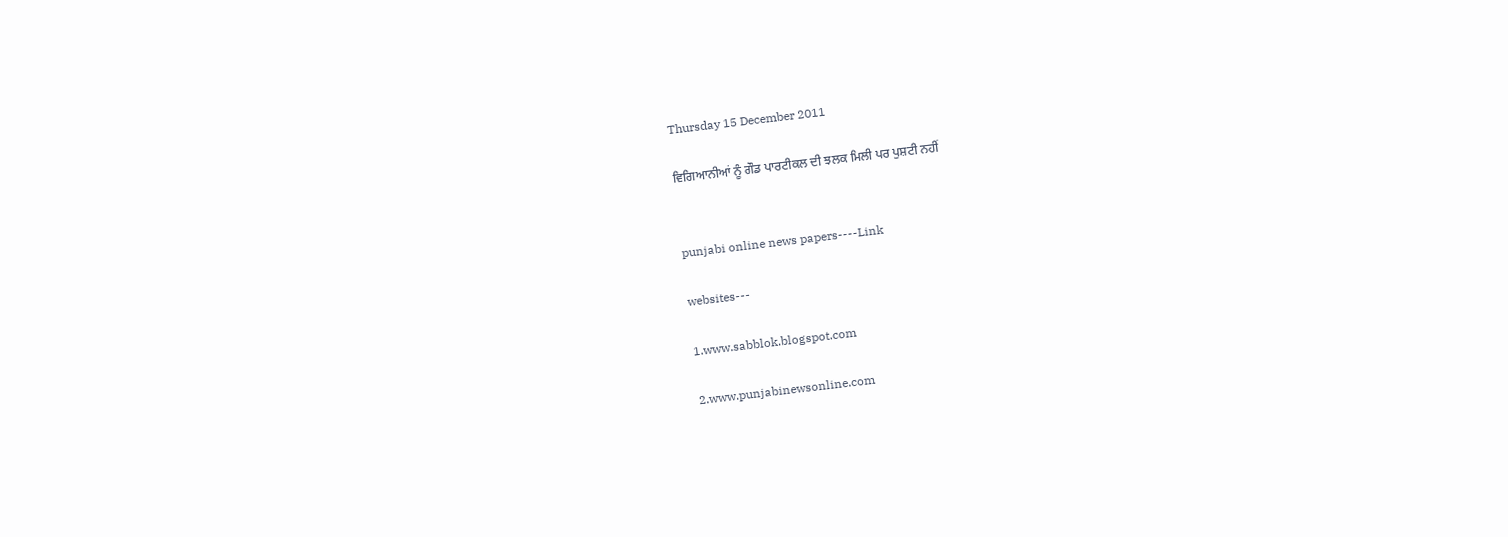Thursday 15 December 2011

ਵਿਗਿਆਨੀਆਂ ਨੂੰ ਗੌਡ ਪਾਰਟੀਕਲ ਦੀ ਝਲਕ ਮਿਲੀ ਪਰ ਪੁਸ਼ਟੀ ਨਹੀਂ


punjabi online news papers----Link

websites---

1.www.sabblok.blogspot.com

2.www.punjabinewsonline.com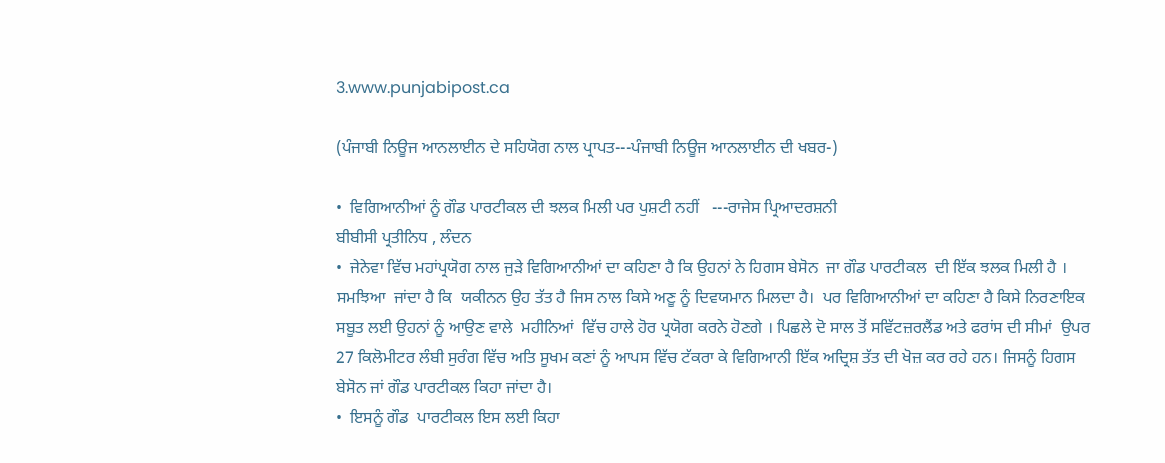3.www.punjabipost.ca

(ਪੰਜਾਬੀ ਨਿਊਜ ਆਨਲਾਈਨ ਦੇ ਸਹਿਯੋਗ ਨਾਲ ਪ੍ਰਾਪਤ---ਪੰਜਾਬੀ ਨਿਊਜ ਆਨਲਾਈਨ ਦੀ ਖਬਰ-)

•  ਵਿਗਿਆਨੀਆਂ ਨੂੰ ਗੌਡ ਪਾਰਟੀਕਲ ਦੀ ਝਲਕ ਮਿਲੀ ਪਰ ਪੁਸ਼ਟੀ ਨਹੀਂ   ---ਰਾਜੇਸ ਪ੍ਰਿਆਦਰਸ਼ਨੀ
ਬੀਬੀਸੀ ਪ੍ਰਤੀਨਿਧ , ਲੰਦਨ
•  ਜੇਨੇਵਾ ਵਿੱਚ ਮਹਾਂਪ੍ਰਯੋਗ ਨਾਲ ਜੁਡ਼ੇ ਵਿਗਿਆਨੀਆਂ ਦਾ ਕਹਿਣਾ ਹੈ ਕਿ ਉਹਨਾਂ ਨੇ ਹਿਗਸ ਬੇਸੋਨ  ਜਾ ਗੌਡ ਪਾਰਟੀਕਲ  ਦੀ ਇੱਕ ਝਲਕ ਮਿਲੀ ਹੈ । ਸਮਝਿਆ  ਜਾਂਦਾ ਹੈ ਕਿ  ਯਕੀਨਨ ਉਹ ਤੱਤ ਹੈ ਜਿਸ ਨਾਲ ਕਿਸੇ ਅਣੂ ਨੂੰ ਦਿਵਯਮਾਨ ਮਿਲਦਾ ਹੈ।  ਪਰ ਵਿਗਿਆਨੀਆਂ ਦਾ ਕਹਿਣਾ ਹੈ ਕਿਸੇ ਨਿਰਣਾਇਕ ਸਬੂਤ ਲਈ ਉਹਨਾਂ ਨੂੰ ਆਉਣ ਵਾਲੇ  ਮਹੀਨਿਆਂ  ਵਿੱਚ ਹਾਲੇ ਹੋਰ ਪ੍ਰਯੋਗ ਕਰਨੇ ਹੋਣਗੇ । ਪਿਛਲੇ ਦੋ ਸਾਲ ਤੋਂ ਸਵਿੱਟਜ਼ਰਲੈਂਡ ਅਤੇ ਫਰਾਂਸ ਦੀ ਸੀਮਾਂ  ਉਪਰ 27 ਕਿਲੋਮੀਟਰ ਲੰਬੀ ਸੁਰੰਗ ਵਿੱਚ ਅਤਿ ਸੂਖਮ ਕਣਾਂ ਨੂੰ ਆਪਸ ਵਿੱਚ ਟੱਕਰਾ ਕੇ ਵਿਗਿਆਨੀ ਇੱਕ ਅਦ੍ਰਿਸ਼ ਤੱਤ ਦੀ ਖੋਜ਼ ਕਰ ਰਹੇ ਹਨ। ਜਿਸਨੂੰ ਹਿਗਸ  ਬੇਸੋਨ ਜਾਂ ਗੌਡ ਪਾਰਟੀਕਲ ਕਿਹਾ ਜਾਂਦਾ ਹੈ।
•  ਇਸਨੂੰ ਗੌਡ  ਪਾਰਟੀਕਲ ਇਸ ਲਈ ਕਿਹਾ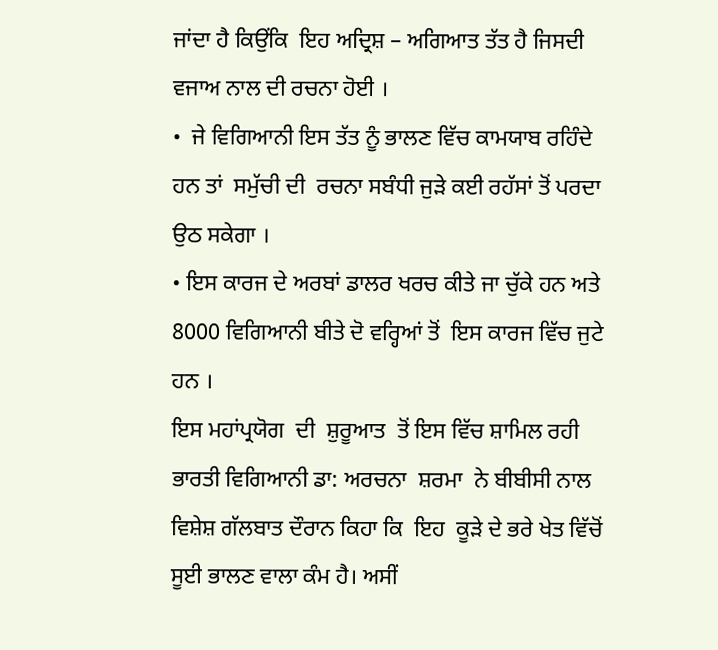ਜਾਂਦਾ ਹੈ ਕਿਉਂਕਿ  ਇਹ ਅਦ੍ਰਿਸ਼ – ਅਗਿਆਤ ਤੱਤ ਹੈ ਜਿਸਦੀ ਵਜਾਅ ਨਾਲ ਦੀ ਰਚਨਾ ਹੋਈ ।
•  ਜੇ ਵਿਗਿਆਨੀ ਇਸ ਤੱਤ ਨੂੰ ਭਾਲਣ ਵਿੱਚ ਕਾਮਯਾਬ ਰਹਿੰਦੇ ਹਨ ਤਾਂ  ਸਮੁੱਚੀ ਦੀ  ਰਚਨਾ ਸਬੰਧੀ ਜੁਡ਼ੇ ਕਈ ਰਹੱਸਾਂ ਤੋਂ ਪਰਦਾ ਉਠ ਸਕੇਗਾ ।
• ਇਸ ਕਾਰਜ ਦੇ ਅਰਬਾਂ ਡਾਲਰ ਖਰਚ ਕੀਤੇ ਜਾ ਚੁੱਕੇ ਹਨ ਅਤੇ 8000 ਵਿਗਿਆਨੀ ਬੀਤੇ ਦੋ ਵਰ੍ਹਿਆਂ ਤੋਂ  ਇਸ ਕਾਰਜ ਵਿੱਚ ਜੁਟੇ ਹਨ ।
ਇਸ ਮਹਾਂਪ੍ਰਯੋਗ  ਦੀ  ਸ਼ੁਰੂਆਤ  ਤੋਂ ਇਸ ਵਿੱਚ ਸ਼ਾਮਿਲ ਰਹੀ ਭਾਰਤੀ ਵਿਗਿਆਨੀ ਡਾ: ਅਰਚਨਾ  ਸ਼ਰਮਾ  ਨੇ ਬੀਬੀਸੀ ਨਾਲ ਵਿਸ਼ੇਸ਼ ਗੱਲਬਾਤ ਦੌਰਾਨ ਕਿਹਾ ਕਿ  ਇਹ  ਕੂਡ਼ੇ ਦੇ ਭਰੇ ਖੇਤ ਵਿੱਚੋਂ   ਸੂਈ ਭਾਲਣ ਵਾਲਾ ਕੰਮ ਹੈ। ਅਸੀਂ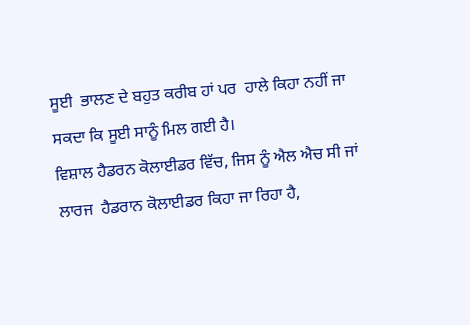ਸੂਈ  ਭਾਲਣ ਦੇ ਬਹੁਤ ਕਰੀਬ ਹਾਂ ਪਰ  ਹਾਲੇ ਕਿਹਾ ਨਹੀਂ ਜਾ ਸਕਦਾ ਕਿ ਸੂਈ ਸਾਨੂੰ ਮਿਲ ਗਈ ਹੈ।
ਵਿਸ਼ਾਲ ਹੈਡਰਨ ਕੋਲਾਈਡਰ ਵਿੱਚ, ਜਿਸ ਨੂੰ ਐਲ ਐਚ ਸੀ ਜਾਂ ਲਾਰਜ  ਹੈਡਰਾਨ ਕੋਲਾਈਡਰ ਕਿਹਾ ਜਾ ਰਿਹਾ ਹੈ,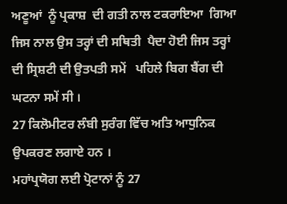ਅਣੂਆਂ  ਨੂੰ ਪ੍ਰਕਾਸ਼  ਦੀ ਗਤੀ ਨਾਲ ਟਕਰਾਇਆ  ਗਿਆ ਜਿਸ ਨਾਲ ਉਸ ਤਰ੍ਹਾਂ ਦੀ ਸਥਿਤੀ  ਪੈਦਾ ਹੋਈ ਜਿਸ ਤਰ੍ਹਾਂ ਦੀ ਸ੍ਰਿਸ਼ਟੀ ਦੀ ਉਤਪਤੀ ਸਮੇਂ   ਪਹਿਲੇ ਬਿਗ ਬੈਂਗ ਦੀ ਘਟਨਾ ਸਮੇਂ ਸੀ ।
27 ਕਿਲੋਮੀਟਰ ਲੰਬੀ ਸੁਰੰਗ ਵਿੱਚ ਅਤਿ ਆਧੁਨਿਕ ਉਪਕਰਣ ਲਗਾਏ ਹਨ ।
ਮਹਾਂਪ੍ਰਯੋਗ ਲਈ ਪ੍ਰੋਟਾਨਾਂ ਨੂੰ 27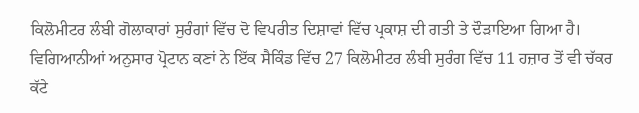ਕਿਲੋਮੀਟਰ ਲੰਬੀ ਗੋਲਾਕਾਰਾਂ ਸੁਰੰਗਾਂ ਵਿੱਚ ਦੋ ਵਿਪਰੀਤ ਦਿਸ਼ਾਵਾਂ ਵਿੱਚ ਪ੍ਰਕਾਸ਼ ਦੀ ਗਤੀ ਤੇ ਦੌਡ਼ਾਇਆ ਗਿਆ ਹੈ।
ਵਿਗਿਆਨੀਆਂ ਅਨੁਸਾਰ ਪ੍ਰੋਟਾਨ ਕਣਾਂ ਨੇ ਇੱਕ ਸੈਕਿੰਡ ਵਿੱਚ 27 ਕਿਲੋਮੀਟਰ ਲੰਬੀ ਸੁਰੰਗ ਵਿੱਚ 11 ਹਜ਼ਾਰ ਤੋਂ ਵੀ ਚੱਕਰ ਕੱਟੇ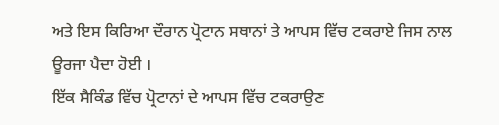ਅਤੇ ਇਸ ਕਿਰਿਆ ਦੌਰਾਨ ਪ੍ਰੋਟਾਨ ਸਥਾਨਾਂ ਤੇ ਆਪਸ ਵਿੱਚ ਟਕਰਾਏ ਜਿਸ ਨਾਲ ਊਰਜਾ ਪੈਦਾ ਹੋਈ ।
ਇੱਕ ਸੈਕਿੰਡ ਵਿੱਚ ਪ੍ਰੋਟਾਨਾਂ ਦੇ ਆਪਸ ਵਿੱਚ ਟਕਰਾਉਣ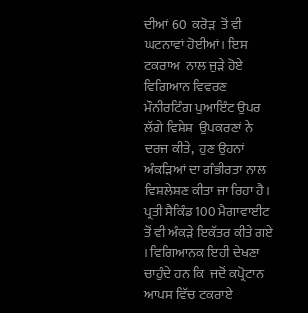ਦੀਆਂ 60  ਕਰੋਡ਼  ਤੋਂ ਵੀ  ਘਟਨਾਵਾਂ ਹੋਈਆਂ। ਇਸ ਟਕਰਾਅ  ਨਾਲ ਜੁਡ਼ੇ ਹੋਏ ਵਿਗਿਆਨ ਵਿਵਰਣ  ਮੌਨੀਰਟਿੰਗ ਪੁਆਇੰਟ ਉਪਰ ਲੱਗੇ ਵਿਸ਼ੇਸ਼  ਉਪਕਰਣਾਂ ਨੇ ਦਰਜ ਕੀਤੇ,  ਹੁਣ ਉਹਨਾਂ ਅੰਕਡ਼ਿਆਂ ਦਾ ਗੰਭੀਰਤਾ ਨਾਲ  ਵਿਸ਼ਲੇਸ਼ਣ ਕੀਤਾ ਜਾ ਰਿਹਾ ਹੈ।
ਪ੍ਰਤੀ ਸੈਕਿੰਡ 100 ਮੈਗਾਵਾਈਟ ਤੋਂ ਵੀ ਅੰਕਡ਼ੇ ਇਕੱਤਰ ਕੀਤੇ ਗਏ । ਵਿਗਿਆਨਕ ਇਹੀ ਦੇਖਣਾ ਚਾਹੁੰਦੇ ਹਨ ਕਿ  ਜਦੋਂ ਕਪ੍ਰੋਟਾਨ ਆਪਸ ਵਿੱਚ ਟਕਰਾਏ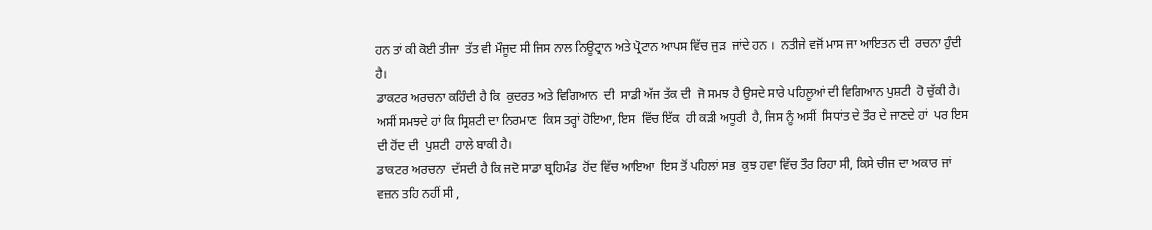ਹਨ ਤਾਂ ਕੀ ਕੋਈ ਤੀਜਾ  ਤੱਤ ਵੀ ਮੌਜੂਦ ਸੀ ਜਿਸ ਨਾਲ ਨਿਊਟ੍ਰਾਨ ਅਤੇ ਪ੍ਰੋਟਾਨ ਆਪਸ ਵਿੱਚ ਜੁਡ਼  ਜਾਂਦੇ ਹਨ ।  ਨਤੀਜੇ ਵਜੋਂ ਮਾਸ ਜਾ ਆਇਤਨ ਦੀ  ਰਚਨਾ ਹੁੰਦੀ ਹੈ।
ਡਾਕਟਰ ਅਰਚਨਾ ਕਹਿੰਦੀ ਹੈ ਕਿ  ਕੁਦਰਤ ਅਤੇ ਵਿਗਿਆਨ  ਦੀ  ਸਾਡੀ ਅੱਜ ਤੱਕ ਦੀ  ਜੋ ਸਮਝ ਹੈ ਉਸਦੇ ਸਾਰੇ ਪਹਿਲੂਆਂ ਦੀ ਵਿਗਿਆਨ ਪੁਸ਼ਟੀ  ਹੋ ਚੁੱਕੀ ਹੈ।  ਅਸੀਂ ਸਮਝਦੇ ਹਾਂ ਕਿ ਸ੍ਰਿਸ਼ਟੀ ਦਾ ਨਿਰਮਾਣ  ਕਿਸ ਤਰ੍ਹਾਂ ਹੋਇਆ, ਇਸ  ਵਿੱਚ ਇੱਕ  ਹੀ ਕਡ਼ੀ ਅਧੂਰੀ  ਹੈ, ਜਿਸ ਨੂੰ ਅਸੀਂ  ਸਿਧਾਂਤ ਦੇ ਤੌਰ ਦੇ ਜਾਣਦੇ ਹਾਂ  ਪਰ ਇਸ  ਦੀ ਹੋਂਦ ਦੀ  ਪੁਸ਼ਟੀ  ਹਾਲੇ ਬਾਕੀ ਹੈ।
ਡਾਕਟਰ ਅਰਚਨਾ  ਦੱਸਦੀ ਹੈ ਕਿ ਜਦੋ ਸਾਡਾ ਬ੍ਰਹਿਮੰਡ  ਹੋਂਦ ਵਿੱਚ ਆਇਆ  ਇਸ ਤੋਂ ਪਹਿਲਾਂ ਸਭ  ਕੁਝ ਹਵਾ ਵਿੱਚ ਤੌਰ ਰਿਹਾ ਸੀ, ਕਿਸੇ ਚੀਜ ਦਾ ਅਕਾਰ ਜਾਂ ਵਜ਼ਨ ਤਹਿ ਨਹੀਂ ਸੀ ,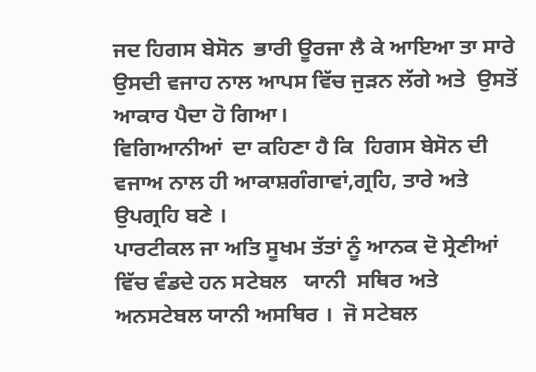ਜਦ ਹਿਗਸ ਬੇਸੋਨ  ਭਾਰੀ ਊਰਜਾ ਲੈ ਕੇ ਆਇਆ ਤਾ ਸਾਰੇ ਉਸਦੀ ਵਜਾਹ ਨਾਲ ਆਪਸ ਵਿੱਚ ਜੁਡ਼ਨ ਲੱਗੇ ਅਤੇ  ਉਸਤੋਂ ਆਕਾਰ ਪੈਦਾ ਹੋ ਗਿਆ।
ਵਿਗਿਆਨੀਆਂ  ਦਾ ਕਹਿਣਾ ਹੈ ਕਿ  ਹਿਗਸ ਬੇਸੋਨ ਦੀ ਵਜਾਅ ਨਾਲ ਹੀ ਆਕਾਸ਼ਗੰਗਾਵਾਂ,ਗ੍ਰਹਿ, ਤਾਰੇ ਅਤੇ ਉਪਗ੍ਰਹਿ ਬਣੇ ।
ਪਾਰਟੀਕਲ ਜਾ ਅਤਿ ਸੂਖਮ ਤੱਤਾਂ ਨੂੰ ਆਨਕ ਦੋ ਸ੍ਰੇਣੀਆਂ ਵਿੱਚ ਵੰਡਦੇ ਹਨ ਸਟੇਬਲ   ਯਾਨੀ  ਸਥਿਰ ਅਤੇ ਅਨਸਟੇਬਲ ਯਾਨੀ ਅਸਥਿਰ ।  ਜੋ ਸਟੇਬਲ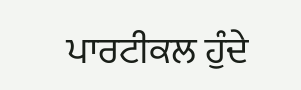ਪਾਰਟੀਕਲ ਹੁੰਦੇ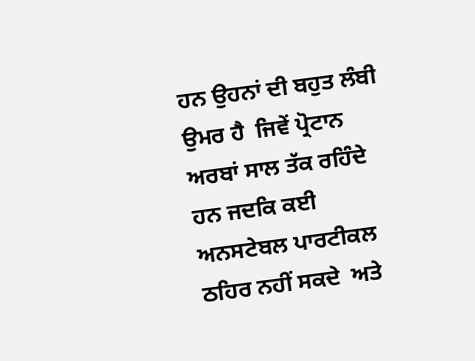ਹਨ ਉਹਨਾਂ ਦੀ ਬਹੁਤ ਲੰਬੀ ਉਮਰ ਹੈ  ਜਿਵੇਂ ਪ੍ਰੋਟਾਨ ਅਰਬਾਂ ਸਾਲ ਤੱਕ ਰਹਿੰਦੇ ਹਨ ਜਦਕਿ ਕਈ ਅਨਸਟੇਬਲ ਪਾਰਟੀਕਲ ਠਹਿਰ ਨਹੀਂ ਸਕਦੇ  ਅਤੇ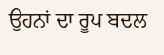ਉਹਨਾਂ ਦਾ ਰੂਪ ਬਦਲ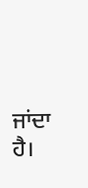ਜਾਂਦਾ ਹੈ।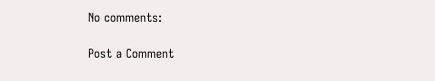No comments:

Post a Comment